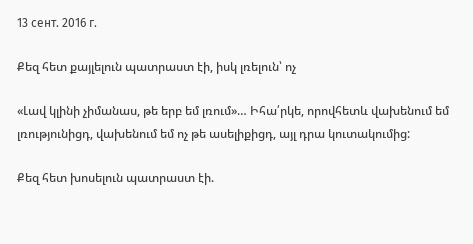13 сент. 2016 г.

Քեզ հետ քայլելուն պատրաստ էի, իսկ լռելուն՝ ոչ

«Լավ կլինի չիմանաս, թե երբ եմ լռում»… Իհա՛րկե, որովհետև վախենում եմ լռությունիցդ, վախենում եմ ոչ թե ասելիքիցդ, այլ դրա կուտակումից:

Քեզ հետ խոսելուն պատրաստ էի.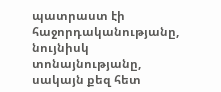պատրաստ էի հաջորդականությանը, նույնիսկ տոնայնությանը, սակայն քեզ հետ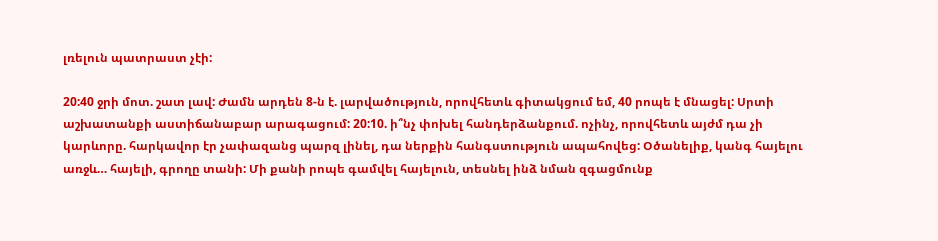լռելուն պատրաստ չէի:

20:40 ջրի մոտ. շատ լավ: Ժամն արդեն 8-ն է. լարվածություն, որովհետև գիտակցում եմ, 40 րոպե է մնացել: Սրտի աշխատանքի աստիճանաբար արագացում: 20:10. ի՞նչ փոխել հանդերձանքում. ոչինչ, որովհետև այժմ դա չի կարևորը. հարկավոր էր չափազանց պարզ լինել, դա ներքին հանգստություն ապահովեց: Օծանելիք, կանգ հայելու առջև… հայելի, գրողը տանի: Մի քանի րոպե գամվել հայելուն, տեսնել ինձ նման զգացմունք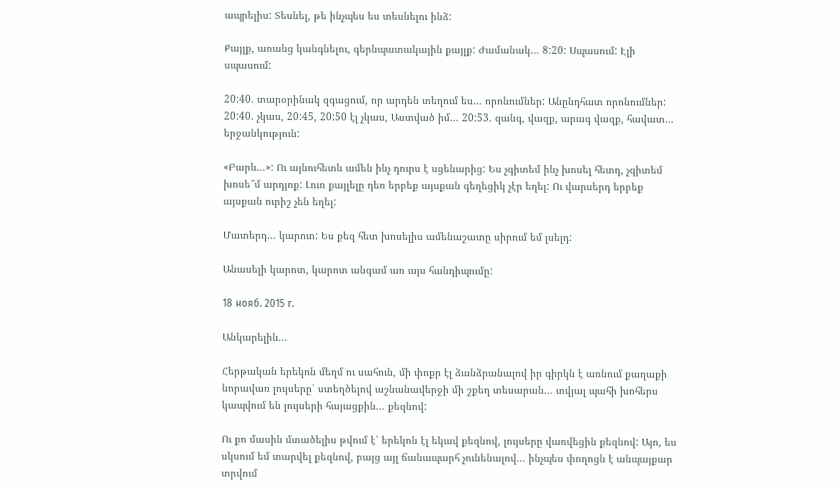ապրելիս: Տեսնել, թե ինչպես ես տեսնելու ինձ:

Քայլք, առանց կանգնելու, գերնպատակային քայլք: Ժամանակ… 8:20: Սպասում: Էլի սպասում:

20:40. տարօրինակ զգացում, որ արդեն տեղում ես… որոնումներ: Անընդհատ որոնումներ: 20:40. չկաս, 20:45, 20:50 էլ չկաս, Աստված իմ… 20:53. զանգ, վազք, արագ վազք, հավատ… երջանկություն:

«Բարև…»: Ու այնուհետև ամեն ինչ դուրս է սցենարից: Ես չգիտեմ ինչ խոսել հետդ, չգիտեմ խոսե՞մ արդյոք: Լուռ քայլելը դեռ երբեք այսքան գեղեցիկ չէր եղել: Ու վարսերդ երբեք այսքան ուրիշ չեն եղել:

Մատերդ… կարոտ: Ես քեզ հետ խոսելիս ամենաշատը սիրում եմ լսելդ:

Անասելի կարոտ, կարոտ անգամ առ այս հանդիպումը:

18 нояб. 2015 г.

Անկարելին...

Հերթական երեկոն մեղմ ու սահուն, մի փոքր էլ ձանձրանալով իր գիրկն է առնում քաղաքի նորավառ լույսերը՝ ստեղծելով աշնանավերջի մի շքեղ տեսարան... տվյալ պահի խոհերս կապվում են լույսերի հայացքին... քեզնով:

Ու քո մասին մտածելիս թվում է՝ երեկոն էլ եկավ քեզնով, լույսերը վառվեցին քեզնով: Այո, ես սկսում եմ տարվել քեզնով, բայց այլ ճանապարհ չունենալով... ինչպես փողոցն է անպայքար տրվում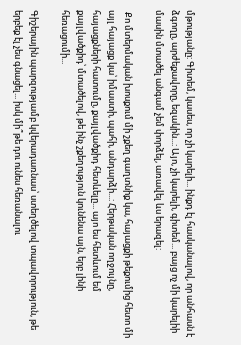մթությանը: Գիտեմ, կասես, որ չի կարելի... ինքդ էլ հասկանալով, որ անհասն է ձգողը, արժեքավորը, եզակին...: Այո, չի կարելի, գիտեմ... բայց ոչ մի կարելիի մասին մտածել անգամ չեմ փորձել, առավել ևս երազել:

 Քո մտերմական խոսքում մի շքեղ գաղտնիք կա, հայացքի թեքումից հետո մի այլ հայացք կա՝ իմաստի, պահի, անդարձի...: Հերթական ողջույնը, հայացքների հատումը, քայլվածքիդ հետևելը... այո ես հետևում եմ քայլվածքիդ՝ մտածելով, թե ինչ շքեղություն կունենա այն, երբ լինի հեռացումի...

Գիշերային պարզությամբ կվերադառնաս՝ ստեղծելով տպավորություն, թե երբեք էլ չես գնացել... իսկ մի՞թե դու ունես հեռանալու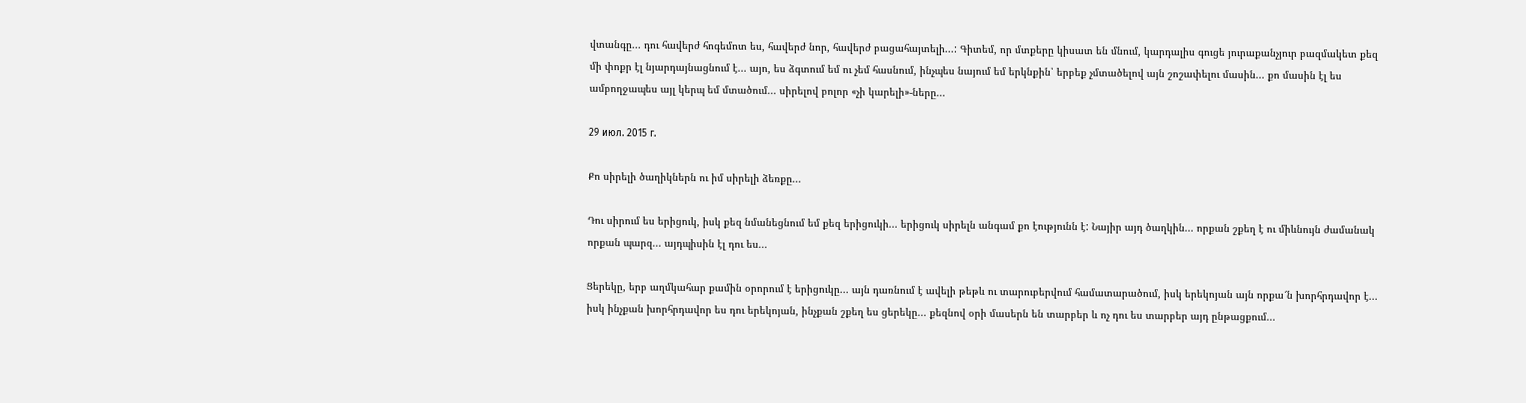վտանգը... դու հավերժ հոգեմոտ ես, հավերժ նոր, հավերժ բացահայտելի...: Գիտեմ, որ մտքերը կիսատ են մնում, կարդալիս գուցե յուրաքանչյուր բազմակետ քեզ մի փոքր էլ նյարդայնացնում է... այո, ես ձգտում եմ ու չեմ հասնում, ինչպես նայում եմ երկնքին՝ երբեք չմտածելով այն շոշափելու մասին... քո մասին էլ ես ամբողջապես այլ կերպ եմ մտածում... սիրելով բոլոր «չի կարելի»-ները...

29 июл. 2015 г.

Քո սիրելի ծաղիկներն ու իմ սիրելի ձեռքը...

Դու սիրում ես երիցուկ, իսկ քեզ նմանեցնում եմ քեզ երիցուկի... երիցուկ սիրելն անգամ քո էությունն է: Նայիր այդ ծաղկին... որքան շքեղ է ու միևնույն ժամանակ որքան պարզ... այդպիսին էլ դու ես...

Ցերեկը, երբ աղմկահար քամին օրորում է երիցուկը... այն դառնում է ավելի թեթև ու տարուբերվում համատարածում, իսկ երեկոյան այն որքա՜ն խորհրդավոր է... իսկ ինչքան խորհրդավոր ես դու երեկոյան, ինչքան շքեղ ես ցերեկը... քեզնով օրի մասերն են տարբեր և ոչ դու ես տարբեր այդ ընթացքում...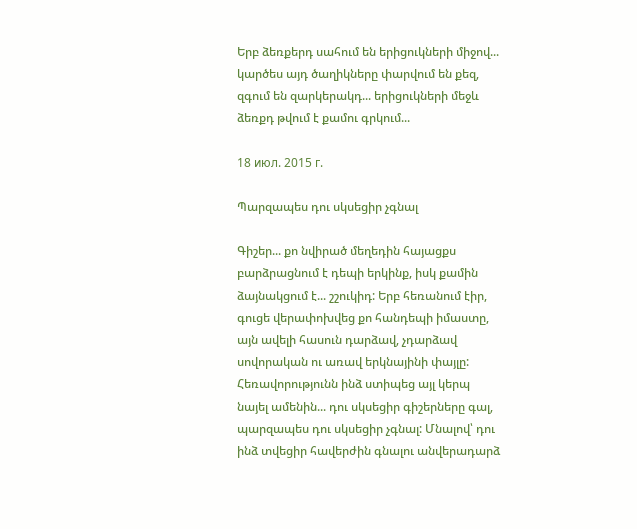Երբ ձեռքերդ սահում են երիցուկների միջով... կարծես այդ ծաղիկները փարվում են քեզ, զգում են զարկերակդ... երիցուկների մեջև ձեռքդ թվում է քամու գրկում...

18 июл. 2015 г.

Պարզապես դու սկսեցիր չգնալ

Գիշեր... քո նվիրած մեղեդին հայացքս բարձրացնում է դեպի երկինք, իսկ քամին ձայնակցում է... շշուկիդ: Երբ հեռանում էիր, գուցե վերափոխվեց քո հանդեպի իմաստը, այն ավելի հասուն դարձավ, չդարձավ սովորական ու առավ երկնայինի փայլը: Հեռավորությունն ինձ ստիպեց այլ կերպ նայել ամենին... դու սկսեցիր գիշերները գալ, պարզապես դու սկսեցիր չգնալ: Մնալով՝ դու ինձ տվեցիր հավերժին գնալու անվերադարձ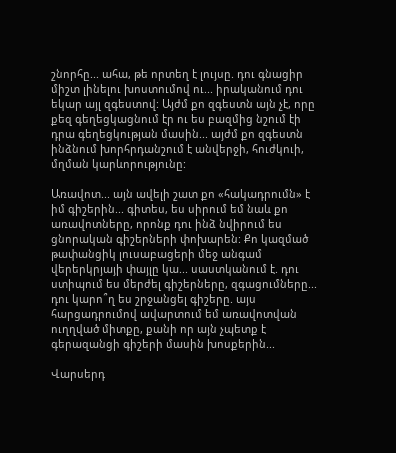շնորհը... ահա, թե որտեղ է լույսը. դու գնացիր միշտ լինելու խոստումով ու... իրականում դու եկար այլ զգեստով: Այժմ քո զգեստն այն չէ, որը քեզ գեղեցկացնում էր ու ես բազմից նշում էի դրա գեղեցկության մասին... այժմ քո զգեստն ինձնում խորհրդանշում է անվերջի, հուժկուի, մղման կարևորությունը:

Առավոտ... այն ավելի շատ քո «հակադրումն» է իմ գիշերին... գիտես, ես սիրում եմ նաև քո առավոտները, որոնք դու ինձ նվիրում ես ցնորական գիշերների փոխարեն: Քո կազմած թափանցիկ լուսաբացերի մեջ անգամ վերերկրյայի փայլը կա... սաստկանում է. դու ստիպում ես մերժել գիշերները, զգացումները... դու կարո՞ղ ես շրջանցել գիշերը. այս հարցադրումով ավարտում եմ առավոտվան ուղղված միտքը, քանի որ այն չպետք է գերազանցի գիշերի մասին խոսքերին...

Վարսերդ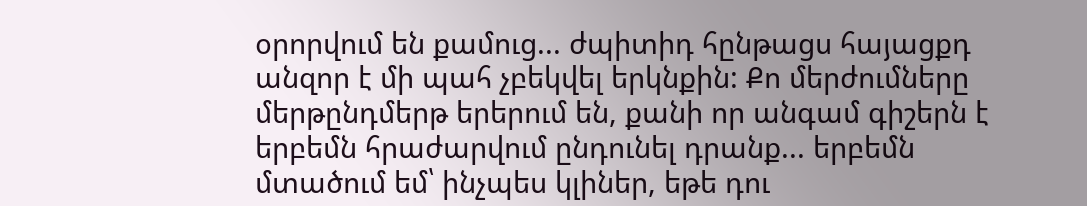օրորվում են քամուց... ժպիտիդ հընթացս հայացքդ անզոր է մի պահ չբեկվել երկնքին: Քո մերժումները մերթընդմերթ երերում են, քանի որ անգամ գիշերն է երբեմն հրաժարվում ընդունել դրանք... երբեմն մտածում եմ՝ ինչպես կլիներ, եթե դու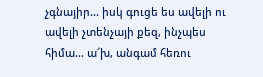չգնայիր... իսկ գուցե ես ավելի ու ավելի չտենչայի քեզ, ինչպես հիմա... ա՜խ, անգամ հեռու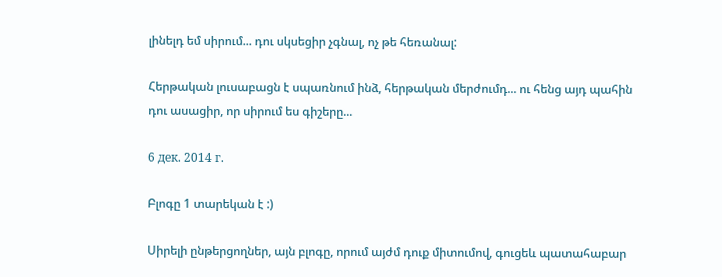լինելդ եմ սիրում... դու սկսեցիր չգնալ, ոչ թե հեռանալ:

Հերթական լուսաբացն է սպառնում ինձ, հերթական մերժումդ... ու հենց այդ պահին դու ասացիր, որ սիրում ես գիշերը...

6 дек. 2014 г.

Բլոգը 1 տարեկան է :)

Սիրելի ընթերցողներ, այն բլոգը, որում այժմ դուք միտումով, գուցեև պատահաբար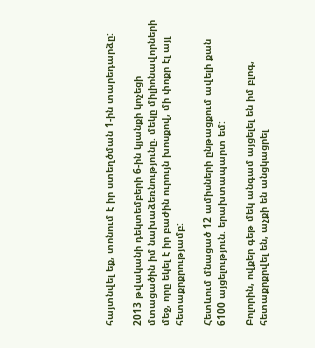հայտնվել եք, տոնում է իր ստեղծման 1-ին տարեդարձը:

2013 թվականի դեկտեմբերի 6-ին կյանքի կոչեցի մտացածին իմ նախաձեռնությունը. մեկը միլիոնավորների մեջ, որը եկել է իր բաժին ուրույն խոսքով, մի փոքր էլ այլ հետաքրքրությամբ:

Հետևում մնացած 12 ամիսների ընթացքում ավելի քան 6100 այցելություն. երախտապարտ եմ:

Բոլորին, ովքեր գեթ մեկ անգամ այցելել են իմ բլոգ, հետաքրքրվել են, աչքի են անցկացրել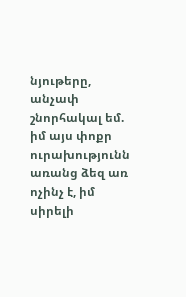նյութերը, անչափ շնորհակալ եմ. իմ այս փոքր ուրախությունն առանց ձեզ առ ոչինչ է, իմ սիրելի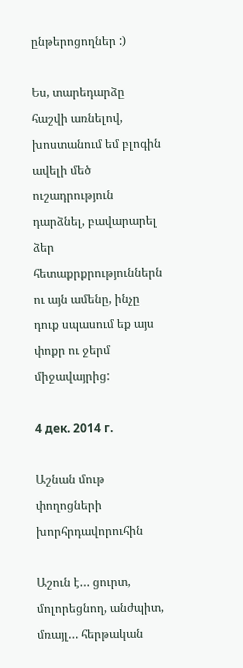ընթերոցողներ :)

Ես, տարեդարձը հաշվի առնելով, խոստանում եմ բլոգին ավելի մեծ ուշադրություն դարձնել, բավարարել ձեր հետաքրքրություններն ու այն ամենը, ինչը դուք սպասում եք այս փոքր ու ջերմ միջավայրից:

4 дек. 2014 г.

Աշնան մութ փողոցների խորհրդավորուհին

Աշուն է… ցուրտ, մոլորեցնող, անժպիտ, մռայլ… հերթական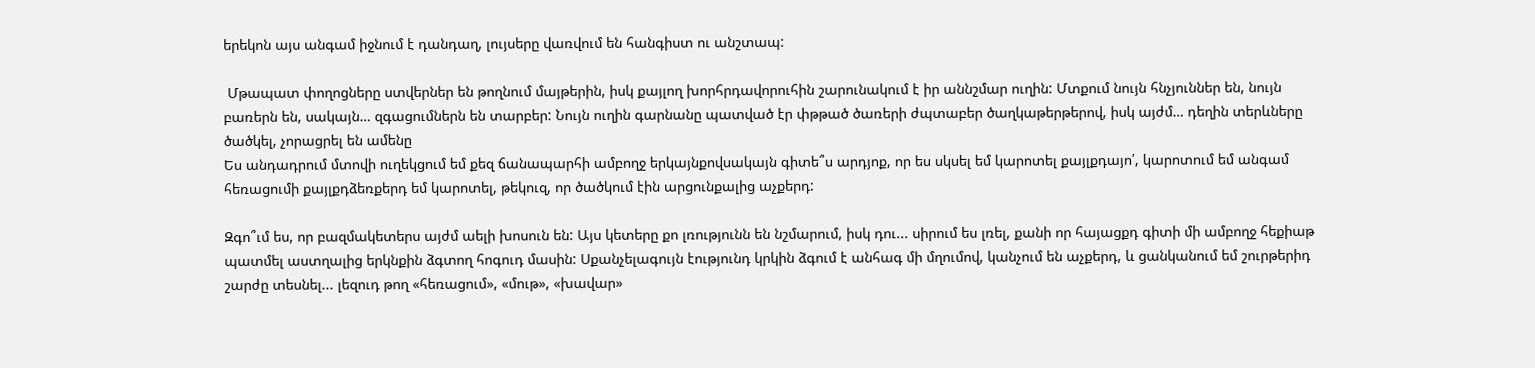երեկոն այս անգամ իջնում է դանդաղ, լույսերը վառվում են հանգիստ ու անշտապ:

 Մթապատ փողոցները ստվերներ են թողնում մայթերին, իսկ քայլող խորհրդավորուհին շարունակում է իր աննշմար ուղին: Մտքում նույն հնչյուններ են, նույն բառերն են, սակայն… զգացումներն են տարբեր: Նույն ուղին գարնանը պատված էր փթթած ծառերի ժպտաբեր ծաղկաթերթերով, իսկ այժմ… դեղին տերևները ծածկել, չորացրել են ամենը
Ես անդադրում մտովի ուղեկցում եմ քեզ ճանապարհի ամբողջ երկայնքովսակայն գիտե՞ս արդյոք, որ ես սկսել եմ կարոտել քայլքդայո՛, կարոտում եմ անգամ հեռացումի քայլքդձեռքերդ եմ կարոտել, թեկուզ, որ ծածկում էին արցունքալից աչքերդ:

Զգո՞ւմ ես, որ բազմակետերս այժմ աելի խոսուն են: Այս կետերը քո լռությունն են նշմարում, իսկ դու... սիրում ես լռել, քանի որ հայացքդ գիտի մի ամբողջ հեքիաթ պատմել աստղալից երկնքին ձգտող հոգուդ մասին: Սքանչելագույն էությունդ կրկին ձգում է անհագ մի մղումով, կանչում են աչքերդ, և ցանկանում եմ շուրթերիդ շարժը տեսնել... լեզուդ թող «հեռացում», «մութ», «խավար»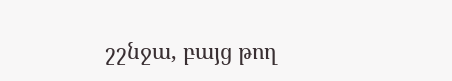շշնջա, բայց թող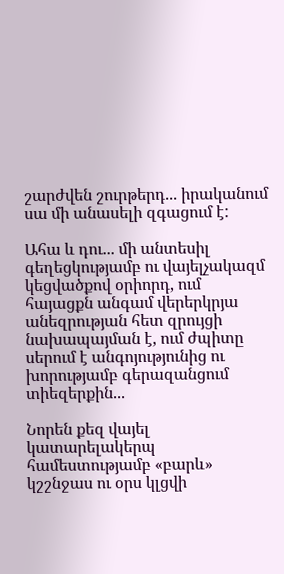շարժվեն շուրթերդ... իրականում սա մի անասելի զգացում է:

Ահա և դու... մի անտեսիլ գեղեցկությամբ ու վայելչակազմ կեցվածքով օրիորդ, ում հայացքն անգամ վերերկրյա անեզրության հետ զրույցի նախապայման է, ում ժպիտը սերում է անգոյությունից ու խորությամբ գերազանցում տիեզերքին...

Նորեն քեզ վայել կատարելակերպ համեստությամբ «բարև» կշշնջաս ու օրս կլցվի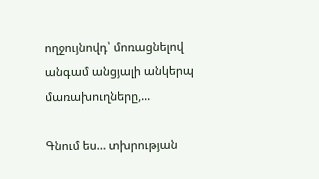ողջույնովդ՝ մոռացնելով անգամ անցյալի անկերպ մառախուղները,...

Գնում ես… տխրության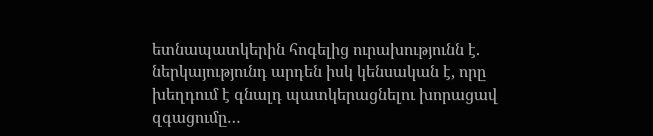ետնապատկերին հոգելից ուրախությունն է. ներկայությունդ արդեն իսկ կենսական է, որը խեղդում է գնալդ պատկերացնելու խորացավ զգացումը…